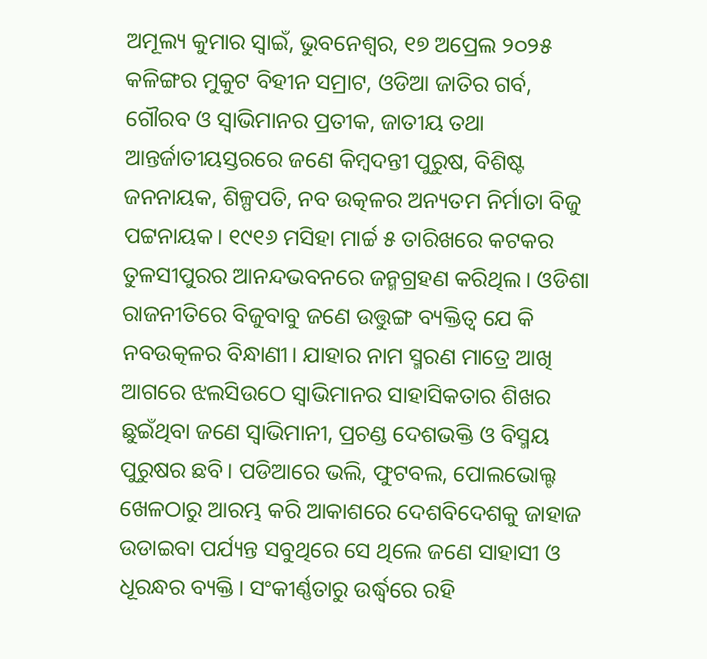ଅମୂଲ୍ୟ କୁମାର ସ୍ଵାଇଁ, ଭୁବନେଶ୍ବର, ୧୭ ଅପ୍ରେଲ ୨୦୨୫
କଳିଙ୍ଗର ମୁକୁଟ ବିହୀନ ସମ୍ରାଟ, ଓଡିଆ ଜାତିର ଗର୍ବ, ଗୌରବ ଓ ସ୍ୱାଭିମାନର ପ୍ରତୀକ, ଜାତୀୟ ତଥା ଆନ୍ତର୍ଜାତୀୟସ୍ତରରେ ଜଣେ କିମ୍ବଦନ୍ତୀ ପୁରୁଷ, ବିଶିଷ୍ଟ ଜନନାୟକ, ଶିଳ୍ପପତି, ନବ ଉତ୍କଳର ଅନ୍ୟତମ ନିର୍ମାତା ବିଜୁ ପଟ୍ଟନାୟକ। ୧୯୧୬ ମସିହା ମାର୍ଚ୍ଚ ୫ ତାରିଖରେ କଟକର ତୁଳସୀପୁରର ଆନନ୍ଦଭବନରେ ଜନ୍ମଗ୍ରହଣ କରିଥିଲ। ଓଡିଶା ରାଜନୀତିରେ ବିଜୁବାବୁ ଜଣେ ଉତ୍ତୁଙ୍ଗ ବ୍ୟକ୍ତିତ୍ୱ ଯେ କି ନବଉତ୍କଳର ବିନ୍ଧାଣୀ। ଯାହାର ନାମ ସ୍ମରଣ ମାତ୍ରେ ଆଖି ଆଗରେ ଝଲସିଉଠେ ସ୍ୱାଭିମାନର ସାହାସିକତାର ଶିଖର ଛୁଇଁଥିବା ଜଣେ ସ୍ୱାଭିମାନୀ, ପ୍ରଚଣ୍ଡ ଦେଶଭକ୍ତି ଓ ବିସ୍ମୟ ପୁରୁଷର ଛବି। ପଡିଆରେ ଭଲି, ଫୁଟବଲ, ପୋଲଭୋଲ୍ଟ ଖେଳଠାରୁ ଆରମ୍ଭ କରି ଆକାଶରେ ଦେଶବିଦେଶକୁ ଜାହାଜ ଉଡାଇବା ପର୍ଯ୍ୟନ୍ତ ସବୁଥିରେ ସେ ଥିଲେ ଜଣେ ସାହାସୀ ଓ ଧୂରନ୍ଧର ବ୍ୟକ୍ତି। ସଂକୀର୍ଣ୍ଣତାରୁ ଉର୍ଦ୍ଧ୍ୱରେ ରହି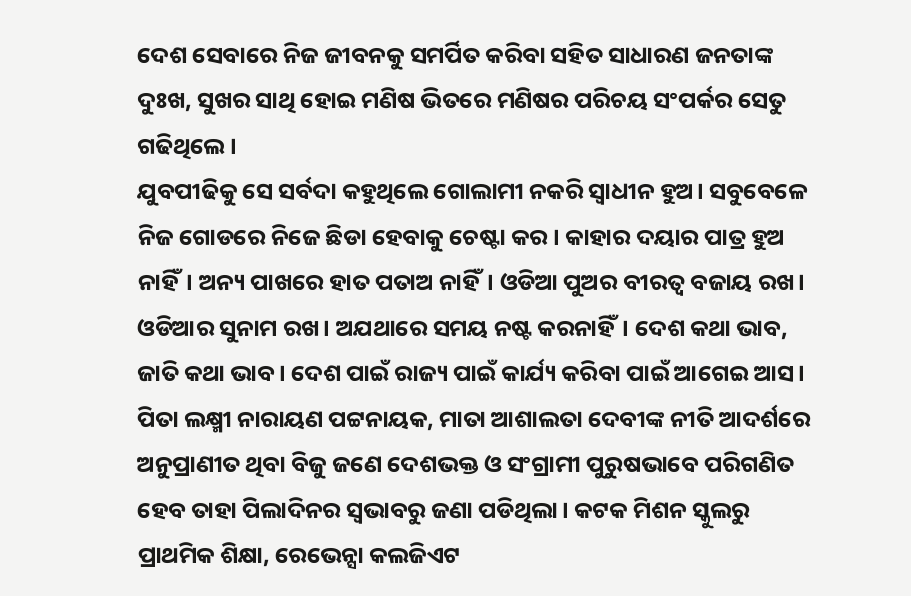ଦେଶ ସେବାରେ ନିଜ ଜୀବନକୁ ସମର୍ପିତ କରିବା ସହିତ ସାଧାରଣ ଜନତାଙ୍କ ଦୁଃଖ, ସୁଖର ସାଥି ହୋଇ ମଣିଷ ଭିତରେ ମଣିଷର ପରିଚୟ ସଂପର୍କର ସେତୁ ଗଢିଥିଲେ।
ଯୁବପୀଢିକୁ ସେ ସର୍ବଦା କହୁଥିଲେ ଗୋଲାମୀ ନକରି ସ୍ୱାଧୀନ ହୁଅ। ସବୁବେଳେ ନିଜ ଗୋଡରେ ନିଜେ ଛିଡା ହେବାକୁ ଚେଷ୍ଟା କର। କାହାର ଦୟାର ପାତ୍ର ହୁଅ ନାହିଁ। ଅନ୍ୟ ପାଖରେ ହାତ ପତାଅ ନାହିଁ। ଓଡିଆ ପୁଅର ବୀରତ୍ୱ ବଜାୟ ରଖ। ଓଡିଆର ସୁନାମ ରଖ। ଅଯଥାରେ ସମୟ ନଷ୍ଟ କରନାହିଁ। ଦେଶ କଥା ଭାବ, ଜାତି କଥା ଭାବ। ଦେଶ ପାଇଁ ରାଜ୍ୟ ପାଇଁ କାର୍ଯ୍ୟ କରିବା ପାଇଁ ଆଗେଇ ଆସ। ପିତା ଲକ୍ଷ୍ମୀ ନାରାୟଣ ପଟ୍ଟନାୟକ, ମାତା ଆଶାଲତା ଦେବୀଙ୍କ ନୀତି ଆଦର୍ଶରେ ଅନୁପ୍ରାଣୀତ ଥିବା ବିଜୁ ଜଣେ ଦେଶଭକ୍ତ ଓ ସଂଗ୍ରାମୀ ପୁରୁଷଭାବେ ପରିଗଣିତ ହେବ ତାହା ପିଲାଦିନର ସ୍ୱଭାବରୁ ଜଣା ପଡିଥିଲା। କଟକ ମିଶନ ସ୍କୁଲରୁ ପ୍ରାଥମିକ ଶିକ୍ଷା, ରେଭେନ୍ସା କଲଜିଏଟ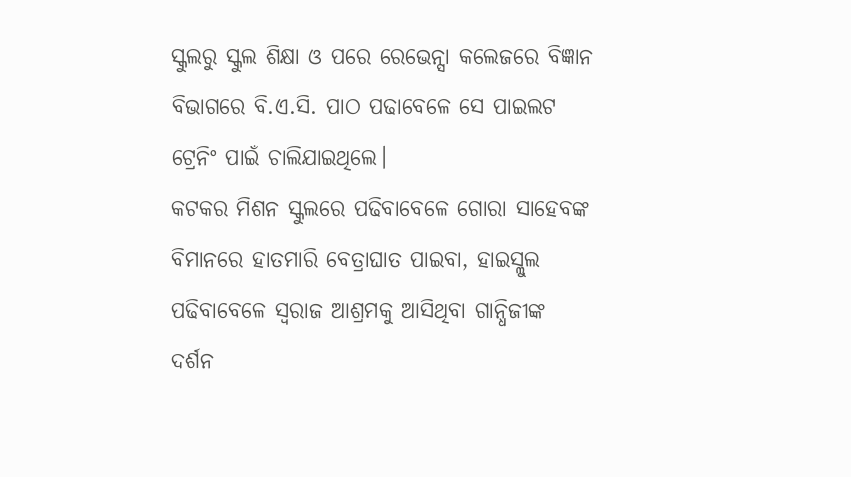ସ୍କୁଲରୁ ସ୍କୁଲ ଶିକ୍ଷା ଓ ପରେ ରେଭେନ୍ସା କଲେଜରେ ବିଜ୍ଞାନ ବିଭାଗରେ ବି.ଏ.ସି. ପାଠ ପଢାବେଳେ ସେ ପାଇଲଟ ଟ୍ରେନିଂ ପାଇଁ ଚାଲିଯାଇଥିଲେ।
କଟକର ମିଶନ ସ୍କୁଲରେ ପଢିବାବେଳେ ଗୋରା ସାହେବଙ୍କ ବିମାନରେ ହାତମାରି ବେତ୍ରାଘାତ ପାଇବା, ହାଇସ୍ଲୁଲ ପଢିବାବେଳେ ସ୍ୱରାଜ ଆଶ୍ରମକୁ ଆସିଥିବା ଗାନ୍ଧିଜୀଙ୍କ ଦର୍ଶନ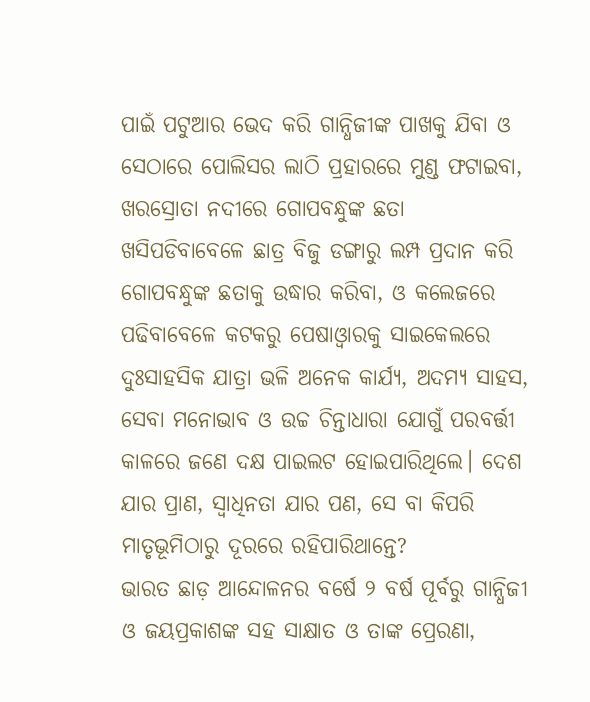ପାଇଁ ପଟୁଆର ଭେଦ କରି ଗାନ୍ଧିଜୀଙ୍କ ପାଖକୁ ଯିବା ଓ ସେଠାରେ ପୋଲିସର ଲାଠି ପ୍ରହାରରେ ମୁଣ୍ଡ ଫଟାଇବା, ଖରସ୍ରୋତା ନଦୀରେ ଗୋପବନ୍ଧୁଙ୍କ ଛତା ଖସିପଡିବାବେଳେ ଛାତ୍ର ବିଜୁ ଡଙ୍ଗାରୁ ଲମ୍ପ ପ୍ରଦାନ କରି ଗୋପବନ୍ଧୁଙ୍କ ଛତାକୁ ଉଦ୍ଧାର କରିବା, ଓ କଲେଜରେ ପଢିବାବେଳେ କଟକରୁ ପେଷାଓ୍ବାରକୁ ସାଇକେଲରେ ଦୁଃସାହସିକ ଯାତ୍ରା ଭଳି ଅନେକ କାର୍ଯ୍ୟ, ଅଦମ୍ୟ ସାହସ, ସେବା ମନୋଭାବ ଓ ଉଚ୍ଚ ଚିନ୍ତାଧାରା ଯୋଗୁଁ ପରବର୍ତ୍ତୀ କାଳରେ ଜଣେ ଦକ୍ଷ ପାଇଲଟ ହୋଇପାରିଥିଲେ। ଦେଶ ଯାର ପ୍ରାଣ, ସ୍ୱାଧିନତା ଯାର ପଣ, ସେ ବା କିପରି ମାତୃଭୂମିଠାରୁ ଦୂରରେ ରହିପାରିଥାନ୍ତେ?
ଭାରତ ଛାଡ଼ ଆନ୍ଦୋଳନର ବର୍ଷେ ୨ ବର୍ଷ ପୂର୍ବରୁ ଗାନ୍ଧିଜୀ ଓ ଜୟପ୍ରକାଶଙ୍କ ସହ ସାକ୍ଷାତ ଓ ତାଙ୍କ ପ୍ରେରଣା,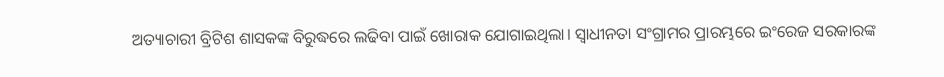ଅତ୍ୟାଚାରୀ ବ୍ରିଟିଶ ଶାସକଙ୍କ ବିରୁଦ୍ଧରେ ଲଢିବା ପାଇଁ ଖୋରାକ ଯୋଗାଇଥିଲା। ସ୍ୱାଧୀନତା ସଂଗ୍ରାମର ପ୍ରାରମ୍ଭରେ ଇଂରେଜ ସରକାରଙ୍କ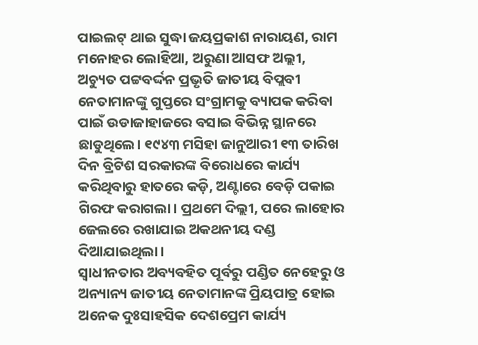ପାଇଲଟ୍ ଥାଇ ସୁଦ୍ଧା ଜୟପ୍ରକାଶ ନାରାୟଣ, ରାମ ମନୋହର ଲୋହିଆ, ଅରୁଣା ଆସଫ ଅଲ୍ଲୀ, ଅଚ୍ୟୁତ ପଟ୍ଟବର୍ଦ୍ଦନ ପ୍ରଭୃତି ଜାତୀୟ ବିପ୍ଲବୀ ନେତାମାନଙ୍କୁ ଗୁପ୍ତରେ ସଂଗ୍ରାମକୁ ବ୍ୟାପକ କରିବା ପାଇଁ ଉଡାଜାହାଜରେ ବସାଇ ବିଭିନ୍ନ ସ୍ଥାନରେ ଛାଡୁଥିଲେ। ୧୯୪୩ ମସିହା ଜାନୁଆରୀ ୧୩ ତାରିଖ ଦିନ ବ୍ରିଟିଶ ସରକାରଙ୍କ ବିରୋଧରେ କାର୍ଯ୍ୟ କରିଥିବାରୁ ହାତରେ କଡ଼ି, ଅଣ୍ଟାରେ ବେଡ଼ି ପକାଇ ଗିରଫ କରାଗଲା। ପ୍ରଥମେ ଦିଲ୍ଲୀ, ପରେ ଲାହୋର ଜେଲରେ ରଖାଯାଇ ଅକଥନୀୟ ଦଣ୍ଡ ଦିଆଯାଇଥିଲା।
ସ୍ୱାଧୀନତାର ଅବ୍ୟବହିତ ପୂର୍ବରୁ ପଣ୍ଡିତ ନେହେରୁ ଓ ଅନ୍ୟାନ୍ୟ ଜାତୀୟ ନେତାମାନଙ୍କ ପ୍ରିୟପାତ୍ର ହୋଇ ଅନେକ ଦୁଃସାହସିକ ଦେଶପ୍ରେମ କାର୍ଯ୍ୟ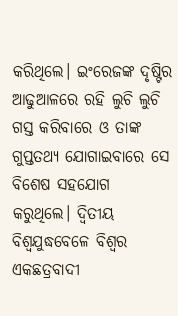କରିଥିଲେ। ଇଂରେଜଙ୍କ ଦୃଷ୍ଟିର ଆଢୁଆଳରେ ରହି ଲୁଚି ଲୁଚି ଗସ୍ତ କରିବାରେ ଓ ତାଙ୍କ ଗୁପ୍ତତଥ୍ୟ ଯୋଗାଇବାରେ ସେ ବିଶେଷ ସହଯୋଗ କରୁଥିଲେ। ଦ୍ୱିତୀୟ ବିଶ୍ୱଯୁଦ୍ଧବେଳେ ବିଶ୍ୱର ଏକଛତ୍ରବାଦୀ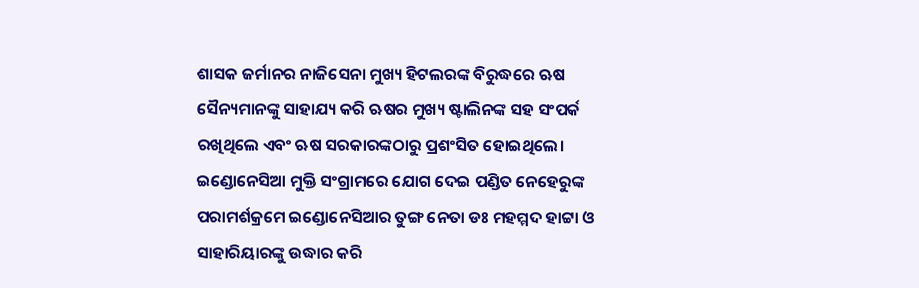ଶାସକ ଜର୍ମାନର ନାଜିସେନା ମୁଖ୍ୟ ହିଟଲରଙ୍କ ବିରୁଦ୍ଧରେ ଋଷ ସୈନ୍ୟମାନଙ୍କୁ ସାହାଯ୍ୟ କରି ଋଷର ମୁଖ୍ୟ ଷ୍ଟାଲିନଙ୍କ ସହ ସଂପର୍କ ରଖିଥିଲେ ଏବଂ ଋଷ ସରକାରଙ୍କଠାରୁ ପ୍ରଶଂସିତ ହୋଇଥିଲେ। ଇଣ୍ଡୋନେସିଆ ମୁକ୍ତି ସଂଗ୍ରାମରେ ଯୋଗ ଦେଇ ପଣ୍ଡିତ ନେହେରୁଙ୍କ ପରାମର୍ଶକ୍ରମେ ଇଣ୍ଡୋନେସିଆର ତୁଙ୍ଗ ନେତା ଡଃ ମହମ୍ମଦ ହାଟ୍ଟା ଓ ସାହାରିୟାରଙ୍କୁ ଉଦ୍ଧାର କରି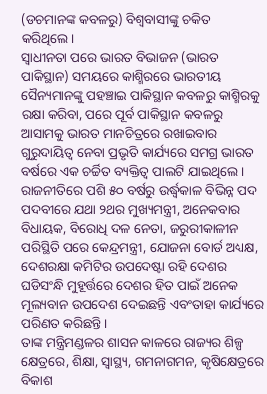(ଡଚମାନଙ୍କ କବଳରୁ) ବିଶ୍ୱବାସୀଙ୍କୁ ଚକିତ କରିଥିଲେ।
ସ୍ୱାଧୀନତା ପରେ ଭାରତ ବିଭାଜନ (ଭାରତ ପାକିସ୍ଥାନ) ସମୟରେ କାଶ୍ମିରରେ ଭାରତୀୟ ସୈନ୍ୟମାନଙ୍କୁ ପହଞ୍ଚାଇ ପାକିସ୍ଥାନ କବଳରୁ କାଶ୍ମିରକୁ ରକ୍ଷା କରିବା, ପରେ ପୂର୍ବ ପାକିସ୍ଥାନ କବଳରୁ ଆସାମକୁ ଭାରତ ମାନଚିତ୍ରରେ ରଖାଇବାର ଗୁରୁଦାୟିତ୍ୱ ନେବା ପ୍ରଭୃତି କାର୍ଯ୍ୟରେ ସମଗ୍ର ଭାରତ ବର୍ଷରେ ଏକ ଚର୍ଚ୍ଚିତ ବ୍ୟକ୍ତିତ୍ୱ ପାଲଟି ଯାଇଥିଲେ।
ରାଜନୀତିରେ ପଶି ୫୦ ବର୍ଷରୁ ଉର୍ଦ୍ଧ୍ୱକାଳ ବିଭିନ୍ନ ପଦ ପଦବୀରେ ଯଥା ୨ଥର ମୁଖ୍ୟମନ୍ତ୍ରୀ, ଅନେକବାର ବିଧାୟକ, ବିରୋଧି ଦଳ ନେତା, ଜରୁରୀକାଳୀନ ପରିସ୍ଥିତି ପରେ କେନ୍ଦ୍ରମନ୍ତ୍ରୀ, ଯୋଜନା ବୋର୍ଡ ଅଧ୍ୟକ୍ଷ, ଦେଶରକ୍ଷା କମିଟିର ଉପଦେଷ୍ଟା ରହି ଦେଶର ଘଡିସଂନ୍ଧି ମୁହୂର୍ତ୍ତରେ ଦେଶର ହିତ ପାଇଁ ଅନେକ ମୂଲ୍ୟବାନ ଉପଦେଶ ଦେଇଛନ୍ତି ଏବଂତାହା କାର୍ଯ୍ୟରେ ପରିଣତ କରିଛନ୍ତି।
ତାଙ୍କ ମନ୍ତ୍ରିମଣ୍ଡଳର ଶାସନ କାଳରେ ରାଜ୍ୟର ଶିଳ୍ପ କ୍ଷେତ୍ରରେ, ଶିକ୍ଷା, ସ୍ୱାସ୍ଥ୍ୟ, ଗମନାଗମନ, କୃଷିକ୍ଷେତ୍ରରେ ବିକାଶ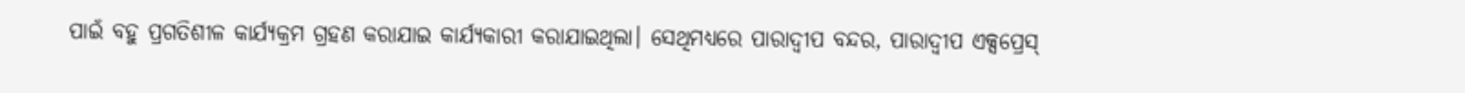ପାଇଁ ବହୁ ପ୍ରଗତିଶୀଳ କାର୍ଯ୍ୟକ୍ରମ ଗ୍ରହଣ କରାଯାଇ କାର୍ଯ୍ୟକାରୀ କରାଯାଇଥିଲା। ସେଥିମଧ୍ୟରେ ପାରାଦ୍ୱୀପ ବନ୍ଦର, ପାରାଦ୍ୱୀପ ଏକ୍ସପ୍ରେସ୍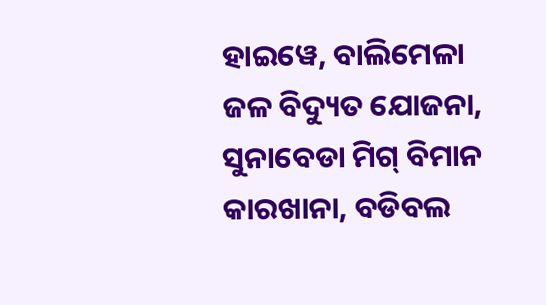ହାଇୱେ, ବାଲିମେଳା ଜଳ ବିଦ୍ୟୁତ ଯୋଜନା, ସୁନାବେଡା ମିଗ୍ ବିମାନ କାରଖାନା, ବଡିବଲ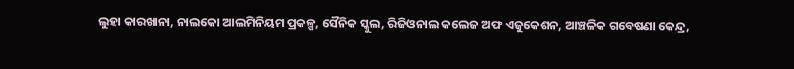ଲୁହା କାରଖାନା, ନାଲକୋ ଆଲମିନିୟମ ପ୍ରକଳ୍ପ, ସୈନିକ ସ୍କୁଲ, ରିଜିଓନାଲ କଲେଜ ଅଫ ଏଜୁକେଶନ, ଆଞ୍ଚଳିକ ଗବେଷଣା କେନ୍ଦ୍ର,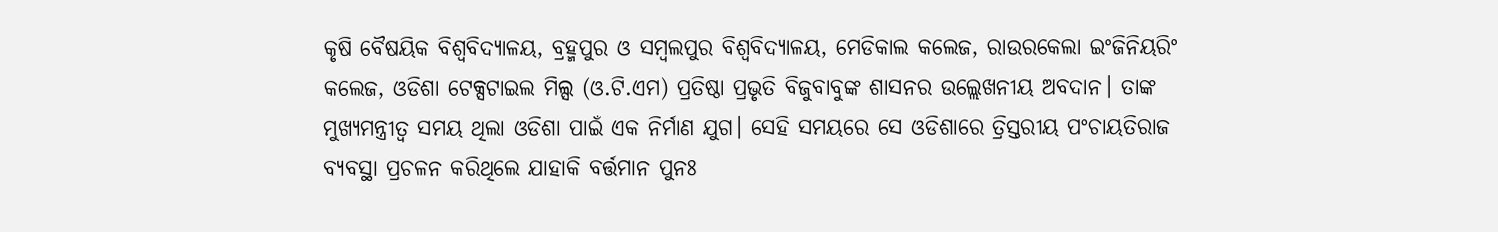କୃଷି ବୈଷୟିକ ବିଶ୍ୱବିଦ୍ୟାଳୟ, ବ୍ରହ୍ମପୁର ଓ ସମ୍ବଲପୁର ବିଶ୍ୱବିଦ୍ୟାଳୟ, ମେଡିକାଲ କଲେଜ, ରାଉରକେଲା ଇଂଜିନିୟରିଂ କଲେଜ, ଓଡିଶା ଟେକ୍ସଟାଇଲ ମିଲ୍ସ (ଓ.ଟି.ଏମ) ପ୍ରତିଷ୍ଠା ପ୍ରଭୃତି ବିଜୁବାବୁଙ୍କ ଶାସନର ଉଲ୍ଲେଖନୀୟ ଅବଦାନ। ତାଙ୍କ ମୁଖ୍ୟମନ୍ତ୍ରୀତ୍ୱ ସମୟ ଥିଲା ଓଡିଶା ପାଇଁ ଏକ ନିର୍ମାଣ ଯୁଗ। ସେହି ସମୟରେ ସେ ଓଡିଶାରେ ତ୍ରିସ୍ତରୀୟ ପଂଚାୟତିରାଜ ବ୍ୟବସ୍ଥା ପ୍ରଚଳନ କରିଥିଲେ ଯାହାକି ବର୍ତ୍ତମାନ ପୁନଃ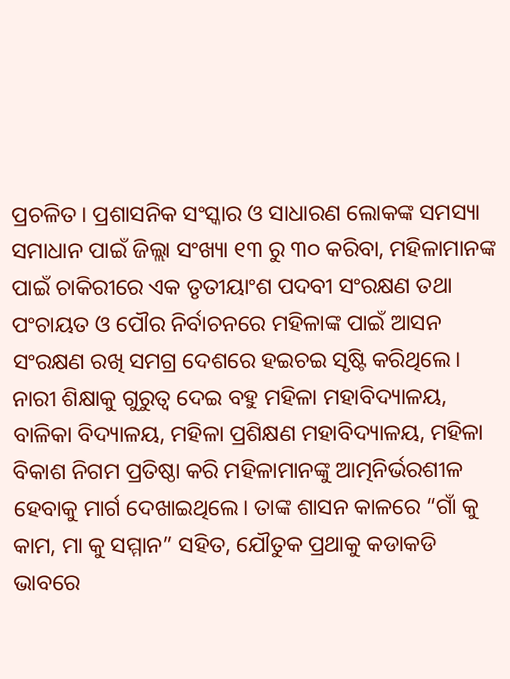ପ୍ରଚଳିତ। ପ୍ରଶାସନିକ ସଂସ୍କାର ଓ ସାଧାରଣ ଲୋକଙ୍କ ସମସ୍ୟା ସମାଧାନ ପାଇଁ ଜିଲ୍ଲା ସଂଖ୍ୟା ୧୩ ରୁ ୩୦ କରିବା, ମହିଳାମାନଙ୍କ ପାଇଁ ଚାକିରୀରେ ଏକ ତୃତୀୟାଂଶ ପଦବୀ ସଂରକ୍ଷଣ ତଥା ପଂଚାୟତ ଓ ପୌର ନିର୍ବାଚନରେ ମହିଳାଙ୍କ ପାଇଁ ଆସନ ସଂରକ୍ଷଣ ରଖି ସମଗ୍ର ଦେଶରେ ହଇଚଇ ସୃଷ୍ଟି କରିଥିଲେ। ନାରୀ ଶିକ୍ଷାକୁ ଗୁରୁତ୍ୱ ଦେଇ ବହୁ ମହିଳା ମହାବିଦ୍ୟାଳୟ, ବାଳିକା ବିଦ୍ୟାଳୟ, ମହିଳା ପ୍ରଶିକ୍ଷଣ ମହାବିଦ୍ୟାଳୟ, ମହିଳା ବିକାଶ ନିଗମ ପ୍ରତିଷ୍ଠା କରି ମହିଳାମାନଙ୍କୁ ଆତ୍ମନିର୍ଭରଶୀଳ ହେବାକୁ ମାର୍ଗ ଦେଖାଇଥିଲେ। ତାଙ୍କ ଶାସନ କାଳରେ “ଗାଁ କୁ କାମ, ମା କୁ ସମ୍ମାନ” ସହିତ, ଯୌତୁକ ପ୍ରଥାକୁ କଡାକଡି ଭାବରେ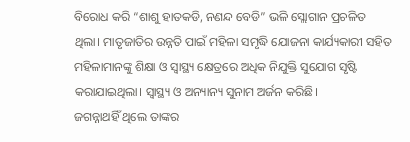ବିରୋଧ କରି “ଶାଶୁ ହାତକଡି, ନଣନ୍ଦ ବେଡି” ଭଳି ସ୍ଲୋଗାନ ପ୍ରଚଳିତ ଥିଲା। ମାତୃଜାତିର ଉନ୍ନତି ପାଇଁ ମହିଳା ସମୃଦ୍ଧି ଯୋଜନା କାର୍ଯ୍ୟକାରୀ ସହିତ ମହିଳାମାନଙ୍କୁ ଶିକ୍ଷା ଓ ସ୍ୱାସ୍ଥ୍ୟ କ୍ଷେତ୍ରରେ ଅଧିକ ନିଯୁକ୍ତି ସୁଯୋଗ ସୃଷ୍ଟି କରାଯାଇଥିଲା। ସ୍ୱାସ୍ଥ୍ୟ ଓ ଅନ୍ୟାନ୍ୟ ସୁନାମ ଅର୍ଜନ କରିଛି।
ଜଗନ୍ନାଥହିଁ ଥିଲେ ତାଙ୍କର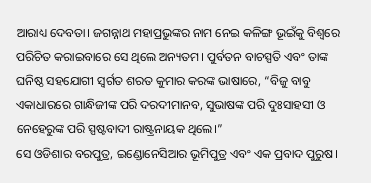ଆରାଧ୍ୟ ଦେବତା। ଜଗନ୍ନାଥ ମହାପ୍ରଭୁଙ୍କର ନାମ ନେଇ କଳିଙ୍ଗ ଭୂଇଁକୁ ବିଶ୍ୱରେ ପରିଚିତ କରାଇବାରେ ସେ ଥିଲେ ଅନ୍ୟତମ। ପୁର୍ବତନ ବାଚସ୍ପତି ଏବଂ ତାଙ୍କ ଘନିଷ୍ଠ ସହଯୋଗୀ ସ୍ବର୍ଗତ ଶରତ କୁମାର କରଙ୍କ ଭାଷାରେ, “ବିଜୁ ବାବୁ ଏକାଧାରରେ ଗାନ୍ଧିଜୀଙ୍କ ପରି ଦରଦୀମାନବ, ସୁଭାଷଙ୍କ ପରି ଦୁଃସାହସୀ ଓ ନେହେରୁଙ୍କ ପରି ସ୍ପଷ୍ଟବାଦୀ ରାଷ୍ଟ୍ରନାୟକ ଥିଲେ।”
ସେ ଓଡିଶାର ବରପୁତ୍ର, ଇଣ୍ଡୋନେସିଆର ଭୂମିପୁତ୍ର ଏବଂ ଏକ ପ୍ରବାଦ ପୁରୁଷ।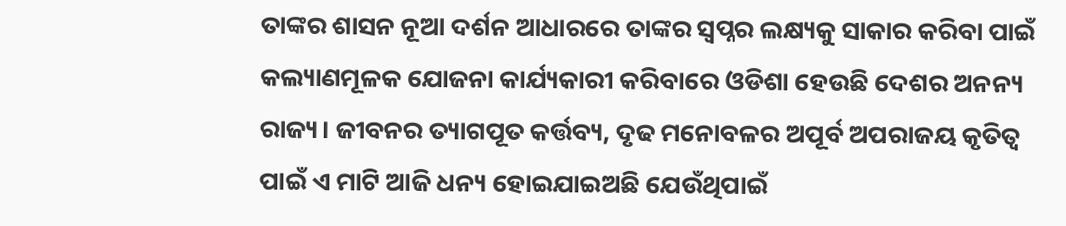ତାଙ୍କର ଶାସନ ନୂଆ ଦର୍ଶନ ଆଧାରରେ ତାଙ୍କର ସ୍ୱପ୍ନର ଲକ୍ଷ୍ୟକୁ ସାକାର କରିବା ପାଇଁ କଲ୍ୟାଣମୂଳକ ଯୋଜନା କାର୍ଯ୍ୟକାରୀ କରିବାରେ ଓଡିଶା ହେଉଛି ଦେଶର ଅନନ୍ୟ ରାଜ୍ୟ। ଜୀବନର ତ୍ୟାଗପୂତ କର୍ତ୍ତବ୍ୟ, ଦୃଢ ମନୋବଳର ଅପୂର୍ବ ଅପରାଜୟ କୃତିତ୍ୱ ପାଇଁ ଏ ମାଟି ଆଜି ଧନ୍ୟ ହୋଇଯାଇଅଛି ଯେଉଁଥିପାଇଁ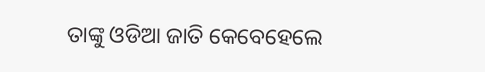ତାଙ୍କୁ ଓଡିଆ ଜାତି କେବେହେଲେ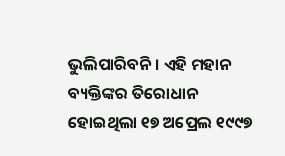ଭୁଲିପାରିବନି। ଏହି ମହାନ ବ୍ୟକ୍ତିଙ୍କର ତିରୋଧାନ ହୋଇଥିଲା ୧୭ ଅପ୍ରେଲ ୧୯୯୭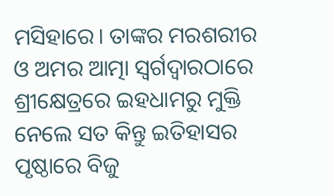ମସିହାରେ। ତାଙ୍କର ମରଶରୀର ଓ ଅମର ଆତ୍ମା ସ୍ୱର୍ଗଦ୍ୱାରଠାରେ ଶ୍ରୀକ୍ଷେତ୍ରରେ ଇହଧାମରୁ ମୁକ୍ତି ନେଲେ ସତ କିନ୍ତୁ ଇତିହାସର ପୃଷ୍ଠାରେ ବିଜୁ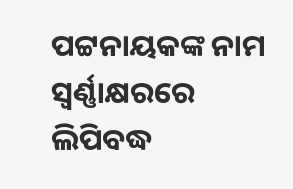ପଟ୍ଟନାୟକଙ୍କ ନାମ ସ୍ୱର୍ଣ୍ଣାକ୍ଷରରେ ଲିପିବଦ୍ଧ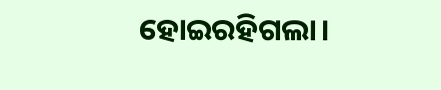ହୋଇରହିଗଲା।